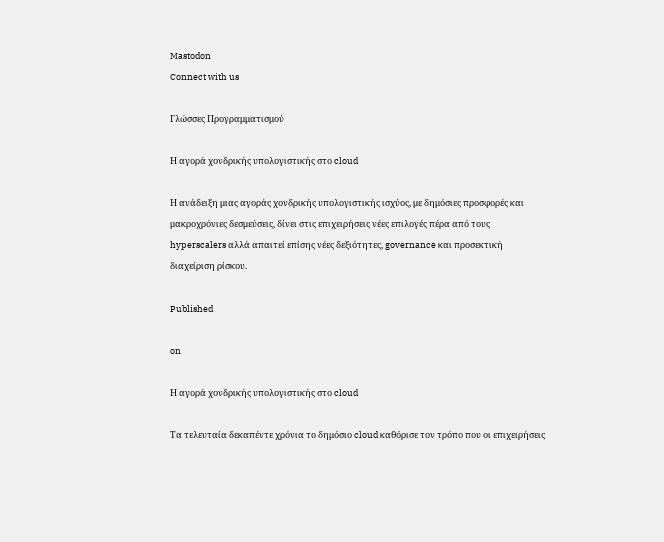Mastodon
Connect with us

Γλώσσες Προγραμματισμού

Η αγορά χονδρικής υπολογιστικής στο cloud

Η ανάδειξη μιας αγοράς χονδρικής υπολογιστικής ισχύος, με δημόσιες προσφορές και μακροχρόνιες δεσμεύσεις, δίνει στις επιχειρήσεις νέες επιλογές πέρα από τους hyperscalers αλλά απαιτεί επίσης νέες δεξιότητες, governance και προσεκτική διαχείριση ρίσκου.

Published

on

Η αγορά χονδρικής υπολογιστικής στο cloud

Τα τελευταία δεκαπέντε χρόνια το δημόσιο cloud καθόρισε τον τρόπο που οι επιχειρήσεις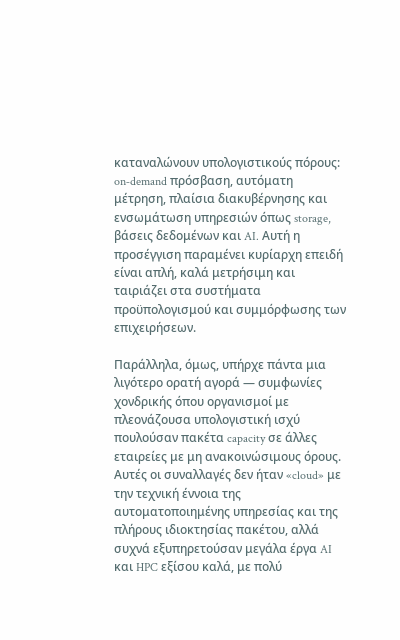καταναλώνουν υπολογιστικούς πόρους: on‑demand πρόσβαση, αυτόματη μέτρηση, πλαίσια διακυβέρνησης και ενσωμάτωση υπηρεσιών όπως storage, βάσεις δεδομένων και AI. Αυτή η προσέγγιση παραμένει κυρίαρχη επειδή είναι απλή, καλά μετρήσιμη και ταιριάζει στα συστήματα προϋπολογισμού και συμμόρφωσης των επιχειρήσεων.

Παράλληλα, όμως, υπήρχε πάντα μια λιγότερο ορατή αγορά — συμφωνίες χονδρικής όπου οργανισμοί με πλεονάζουσα υπολογιστική ισχύ πουλούσαν πακέτα capacity σε άλλες εταιρείες με μη ανακοινώσιμους όρους. Αυτές οι συναλλαγές δεν ήταν «cloud» με την τεχνική έννοια της αυτοματοποιημένης υπηρεσίας και της πλήρους ιδιοκτησίας πακέτου, αλλά συχνά εξυπηρετούσαν μεγάλα έργα AI και HPC εξίσου καλά, με πολύ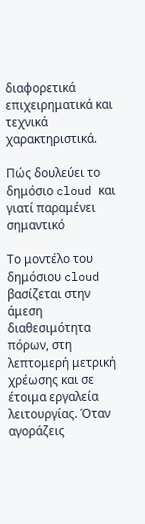διαφορετικά επιχειρηματικά και τεχνικά χαρακτηριστικά.

Πώς δουλεύει το δημόσιο cloud και γιατί παραμένει σημαντικό

Το μοντέλο του δημόσιου cloud βασίζεται στην άμεση διαθεσιμότητα πόρων, στη λεπτομερή μετρική χρέωσης και σε έτοιμα εργαλεία λειτουργίας. Όταν αγοράζεις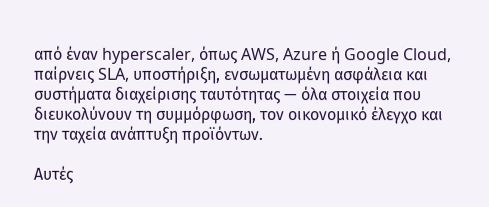από έναν hyperscaler, όπως AWS, Azure ή Google Cloud, παίρνεις SLA, υποστήριξη, ενσωματωμένη ασφάλεια και συστήματα διαχείρισης ταυτότητας — όλα στοιχεία που διευκολύνουν τη συμμόρφωση, τον οικονομικό έλεγχο και την ταχεία ανάπτυξη προϊόντων.

Αυτές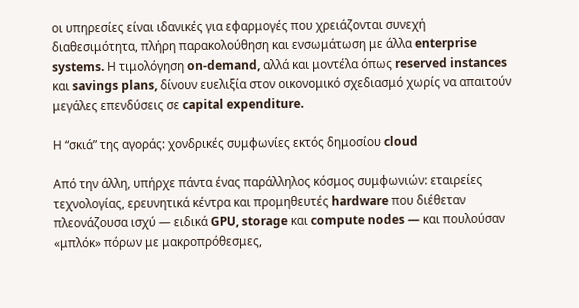οι υπηρεσίες είναι ιδανικές για εφαρμογές που χρειάζονται συνεχή διαθεσιμότητα, πλήρη παρακολούθηση και ενσωμάτωση με άλλα enterprise systems. Η τιμολόγηση on‑demand, αλλά και μοντέλα όπως reserved instances και savings plans, δίνουν ευελιξία στον οικονομικό σχεδιασμό χωρίς να απαιτούν μεγάλες επενδύσεις σε capital expenditure.

Η “σκιά” της αγοράς: χονδρικές συμφωνίες εκτός δημοσίου cloud

Από την άλλη, υπήρχε πάντα ένας παράλληλος κόσμος συμφωνιών: εταιρείες τεχνολογίας, ερευνητικά κέντρα και προμηθευτές hardware που διέθεταν πλεονάζουσα ισχύ — ειδικά GPU, storage και compute nodes — και πουλούσαν «μπλόκ» πόρων με μακροπρόθεσμες,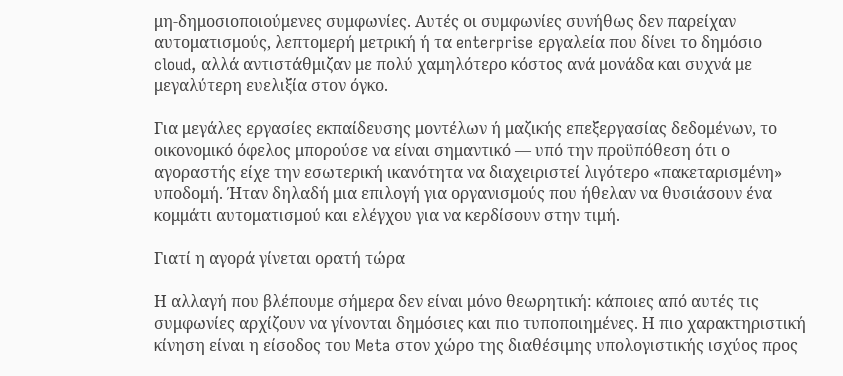μη‑δημοσιοποιούμενες συμφωνίες. Αυτές οι συμφωνίες συνήθως δεν παρείχαν αυτοματισμούς, λεπτομερή μετρική ή τα enterprise εργαλεία που δίνει το δημόσιο cloud, αλλά αντιστάθμιζαν με πολύ χαμηλότερο κόστος ανά μονάδα και συχνά με μεγαλύτερη ευελιξία στον όγκο.

Για μεγάλες εργασίες εκπαίδευσης μοντέλων ή μαζικής επεξεργασίας δεδομένων, το οικονομικό όφελος μπορούσε να είναι σημαντικό — υπό την προϋπόθεση ότι ο αγοραστής είχε την εσωτερική ικανότητα να διαχειριστεί λιγότερο «πακεταρισμένη» υποδομή. Ήταν δηλαδή μια επιλογή για οργανισμούς που ήθελαν να θυσιάσουν ένα κομμάτι αυτοματισμού και ελέγχου για να κερδίσουν στην τιμή.

Γιατί η αγορά γίνεται ορατή τώρα

Η αλλαγή που βλέπουμε σήμερα δεν είναι μόνο θεωρητική: κάποιες από αυτές τις συμφωνίες αρχίζουν να γίνονται δημόσιες και πιο τυποποιημένες. Η πιο χαρακτηριστική κίνηση είναι η είσοδος του Meta στον χώρο της διαθέσιμης υπολογιστικής ισχύος προς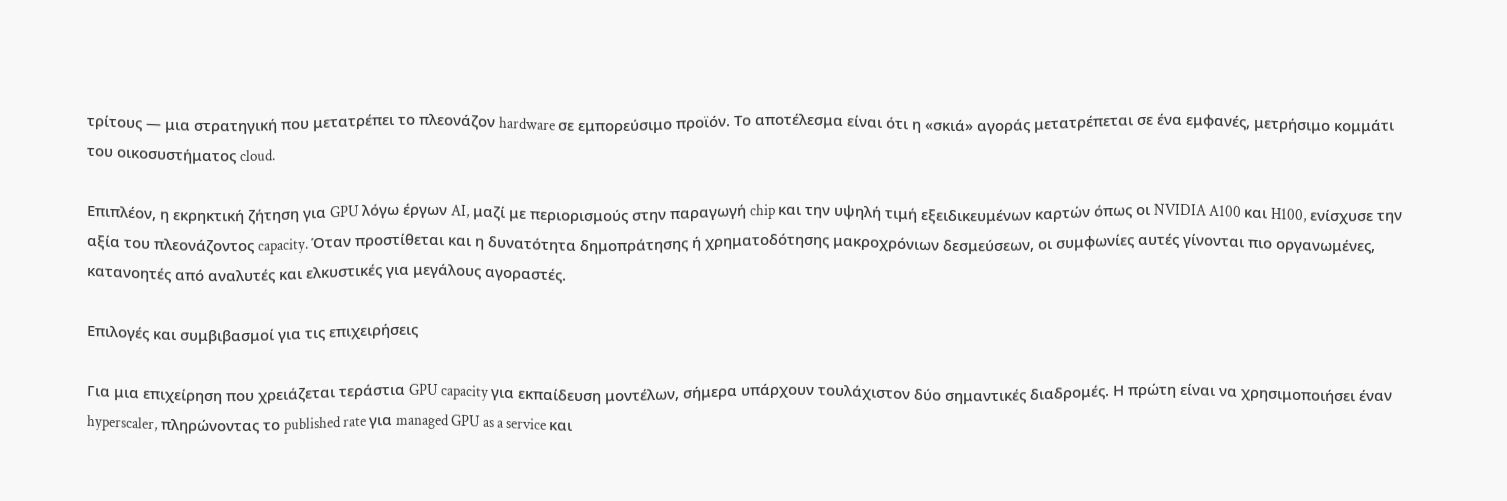τρίτους — μια στρατηγική που μετατρέπει το πλεονάζον hardware σε εμπορεύσιμο προϊόν. Το αποτέλεσμα είναι ότι η «σκιά» αγοράς μετατρέπεται σε ένα εμφανές, μετρήσιμο κομμάτι του οικοσυστήματος cloud.

Επιπλέον, η εκρηκτική ζήτηση για GPU λόγω έργων AI, μαζί με περιορισμούς στην παραγωγή chip και την υψηλή τιμή εξειδικευμένων καρτών όπως οι NVIDIA A100 και H100, ενίσχυσε την αξία του πλεονάζοντος capacity. Όταν προστίθεται και η δυνατότητα δημοπράτησης ή χρηματοδότησης μακροχρόνιων δεσμεύσεων, οι συμφωνίες αυτές γίνονται πιο οργανωμένες, κατανοητές από αναλυτές και ελκυστικές για μεγάλους αγοραστές.

Επιλογές και συμβιβασμοί για τις επιχειρήσεις

Για μια επιχείρηση που χρειάζεται τεράστια GPU capacity για εκπαίδευση μοντέλων, σήμερα υπάρχουν τουλάχιστον δύο σημαντικές διαδρομές. Η πρώτη είναι να χρησιμοποιήσει έναν hyperscaler, πληρώνοντας το published rate για managed GPU as a service και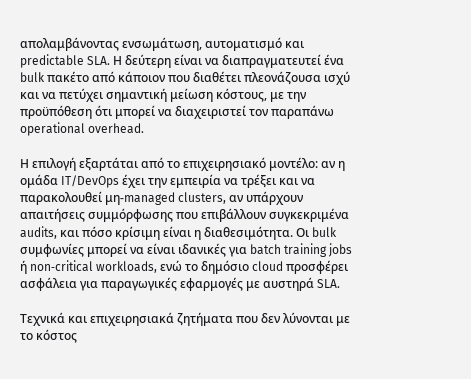απολαμβάνοντας ενσωμάτωση, αυτοματισμό και predictable SLA. Η δεύτερη είναι να διαπραγματευτεί ένα bulk πακέτο από κάποιον που διαθέτει πλεονάζουσα ισχύ και να πετύχει σημαντική μείωση κόστους, με την προϋπόθεση ότι μπορεί να διαχειριστεί τον παραπάνω operational overhead.

Η επιλογή εξαρτάται από το επιχειρησιακό μοντέλο: αν η ομάδα IT/DevOps έχει την εμπειρία να τρέξει και να παρακολουθεί μη‑managed clusters, αν υπάρχουν απαιτήσεις συμμόρφωσης που επιβάλλουν συγκεκριμένα audits, και πόσο κρίσιμη είναι η διαθεσιμότητα. Οι bulk συμφωνίες μπορεί να είναι ιδανικές για batch training jobs ή non‑critical workloads, ενώ το δημόσιο cloud προσφέρει ασφάλεια για παραγωγικές εφαρμογές με αυστηρά SLA.

Τεχνικά και επιχειρησιακά ζητήματα που δεν λύνονται με το κόστος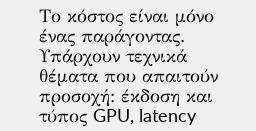Το κόστος είναι μόνο ένας παράγοντας. Υπάρχουν τεχνικά θέματα που απαιτούν προσοχή: έκδοση και τύπος GPU, latency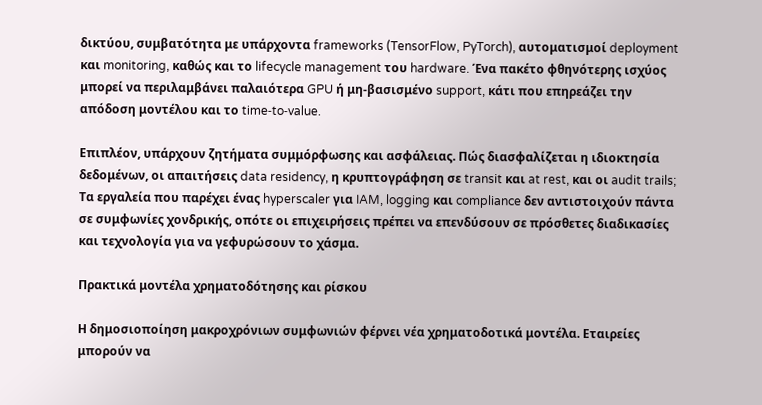δικτύου, συμβατότητα με υπάρχοντα frameworks (TensorFlow, PyTorch), αυτοματισμοί deployment και monitoring, καθώς και το lifecycle management του hardware. Ένα πακέτο φθηνότερης ισχύος μπορεί να περιλαμβάνει παλαιότερα GPU ή μη‐βασισμένο support, κάτι που επηρεάζει την απόδοση μοντέλου και το time‑to‑value.

Επιπλέον, υπάρχουν ζητήματα συμμόρφωσης και ασφάλειας. Πώς διασφαλίζεται η ιδιοκτησία δεδομένων, οι απαιτήσεις data residency, η κρυπτογράφηση σε transit και at rest, και οι audit trails; Τα εργαλεία που παρέχει ένας hyperscaler για IAM, logging και compliance δεν αντιστοιχούν πάντα σε συμφωνίες χονδρικής, οπότε οι επιχειρήσεις πρέπει να επενδύσουν σε πρόσθετες διαδικασίες και τεχνολογία για να γεφυρώσουν το χάσμα.

Πρακτικά μοντέλα χρηματοδότησης και ρίσκου

Η δημοσιοποίηση μακροχρόνιων συμφωνιών φέρνει νέα χρηματοδοτικά μοντέλα. Εταιρείες μπορούν να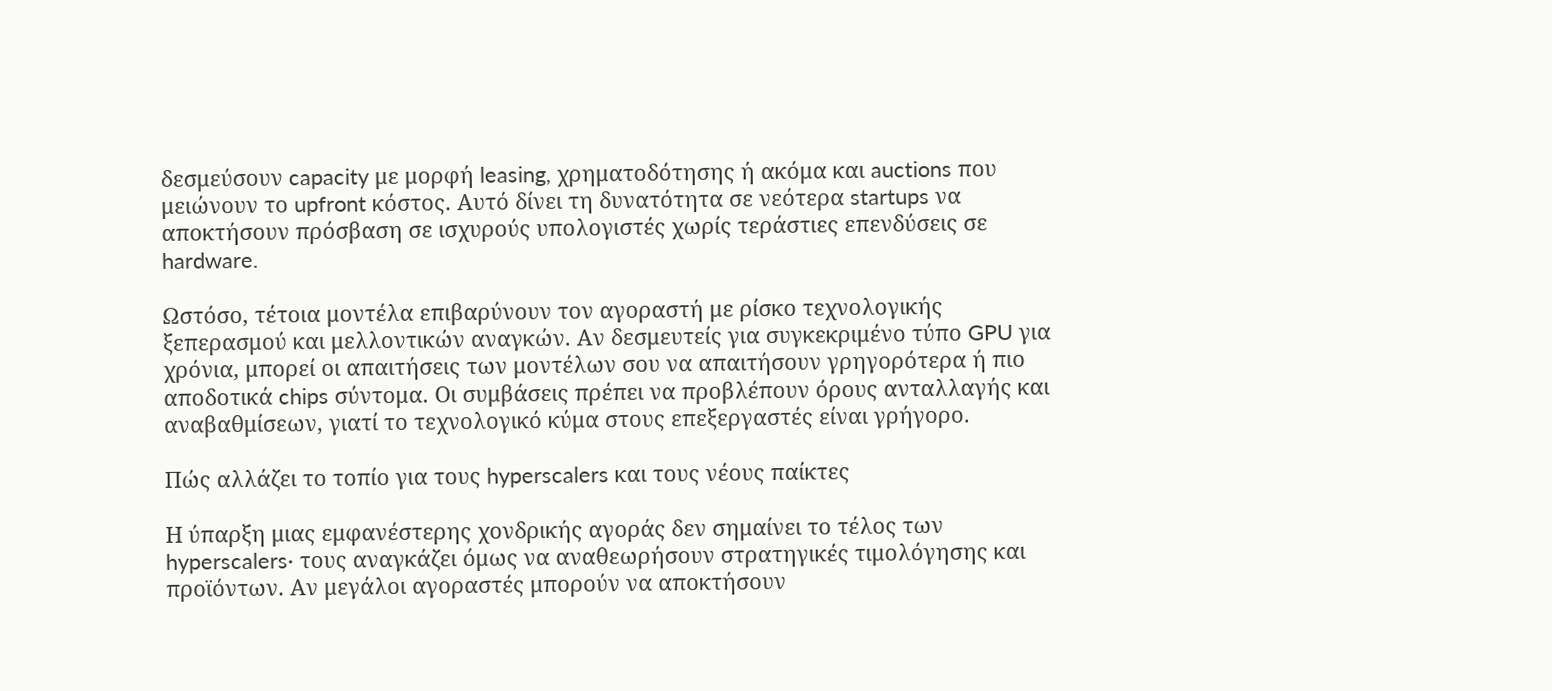δεσμεύσουν capacity με μορφή leasing, χρηματοδότησης ή ακόμα και auctions που μειώνουν το upfront κόστος. Αυτό δίνει τη δυνατότητα σε νεότερα startups να αποκτήσουν πρόσβαση σε ισχυρούς υπολογιστές χωρίς τεράστιες επενδύσεις σε hardware.

Ωστόσο, τέτοια μοντέλα επιβαρύνουν τον αγοραστή με ρίσκο τεχνολογικής ξεπερασμού και μελλοντικών αναγκών. Αν δεσμευτείς για συγκεκριμένο τύπο GPU για χρόνια, μπορεί οι απαιτήσεις των μοντέλων σου να απαιτήσουν γρηγορότερα ή πιο αποδοτικά chips σύντομα. Οι συμβάσεις πρέπει να προβλέπουν όρους ανταλλαγής και αναβαθμίσεων, γιατί το τεχνολογικό κύμα στους επεξεργαστές είναι γρήγορο.

Πώς αλλάζει το τοπίο για τους hyperscalers και τους νέους παίκτες

Η ύπαρξη μιας εμφανέστερης χονδρικής αγοράς δεν σημαίνει το τέλος των hyperscalers· τους αναγκάζει όμως να αναθεωρήσουν στρατηγικές τιμολόγησης και προϊόντων. Αν μεγάλοι αγοραστές μπορούν να αποκτήσουν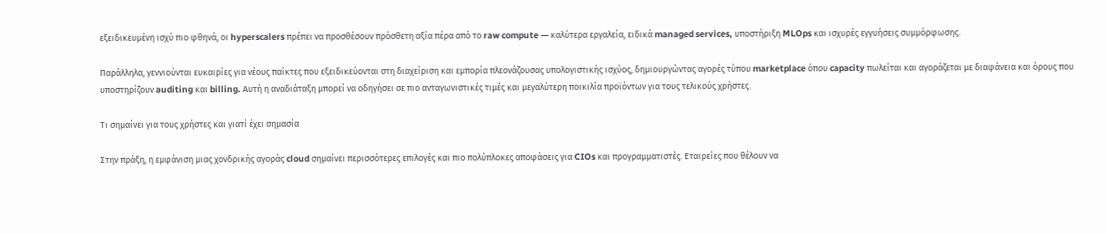εξειδικευμένη ισχύ πιο φθηνά, οι hyperscalers πρέπει να προσθέσουν πρόσθετη αξία πέρα από το raw compute — καλύτερα εργαλεία, ειδικά managed services, υποστήριξη MLOps και ισχυρές εγγυήσεις συμμόρφωσης.

Παράλληλα, γεννιούνται ευκαιρίες για νέους παίκτες που εξειδικεύονται στη διαχείριση και εμπορία πλεονάζουσας υπολογιστικής ισχύος, δημιουργώντας αγορές τύπου marketplace όπου capacity πωλείται και αγοράζεται με διαφάνεια και όρους που υποστηρίζουν auditing και billing. Αυτή η αναδιάταξη μπορεί να οδηγήσει σε πιο ανταγωνιστικές τιμές και μεγαλύτερη ποικιλία προϊόντων για τους τελικούς χρήστες.

Τι σημαίνει για τους χρήστες και γιατί έχει σημασία

Στην πράξη, η εμφάνιση μιας χονδρικής αγοράς cloud σημαίνει περισσότερες επιλογές και πιο πολύπλοκες αποφάσεις για CIOs και προγραμματιστές. Εταιρείες που θέλουν να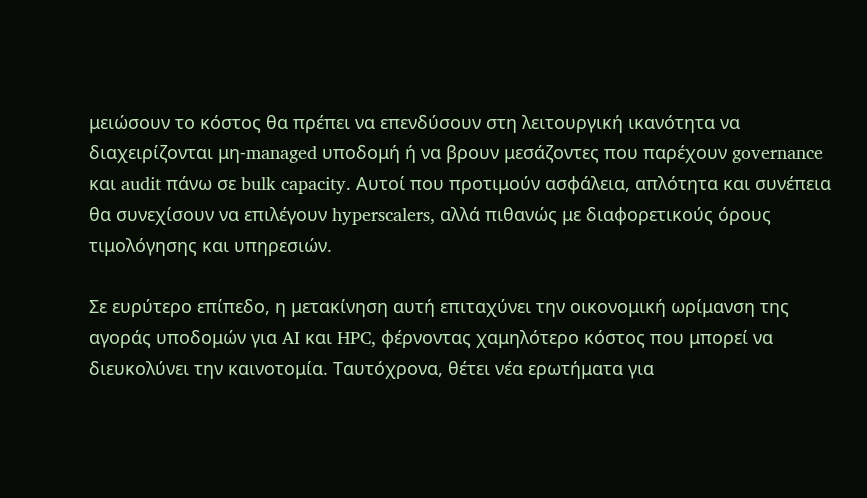μειώσουν το κόστος θα πρέπει να επενδύσουν στη λειτουργική ικανότητα να διαχειρίζονται μη‑managed υποδομή ή να βρουν μεσάζοντες που παρέχουν governance και audit πάνω σε bulk capacity. Αυτοί που προτιμούν ασφάλεια, απλότητα και συνέπεια θα συνεχίσουν να επιλέγουν hyperscalers, αλλά πιθανώς με διαφορετικούς όρους τιμολόγησης και υπηρεσιών.

Σε ευρύτερο επίπεδο, η μετακίνηση αυτή επιταχύνει την οικονομική ωρίμανση της αγοράς υποδομών για AI και HPC, φέρνοντας χαμηλότερο κόστος που μπορεί να διευκολύνει την καινοτομία. Ταυτόχρονα, θέτει νέα ερωτήματα για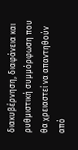διακυβέρνηση, διαφάνεια και ρυθμιστική συμμόρφωση που θα χρειαστεί να απαντηθούν από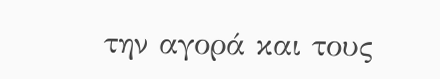την αγορά και τους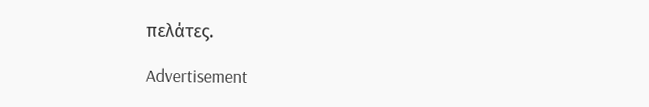πελάτες.

Advertisement